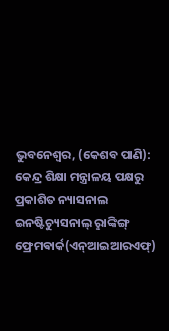ଭୁବନେଶ୍ବର, (କେଶବ ପାଣି): କେନ୍ଦ୍ର ଶିକ୍ଷା ମନ୍ତ୍ରାଳୟ ପକ୍ଷରୁ ପ୍ରକାଶିତ ନ୍ୟାସନାଲ ଇନଷ୍ଟିଚ୍ୟୁସନାଲ୍‌ ରୢାଙ୍କିଙ୍ଗ୍‌ ଫ୍ରେମଵାର୍କ(ଏନ୍‌ଆଇଆରଏଫ୍‌)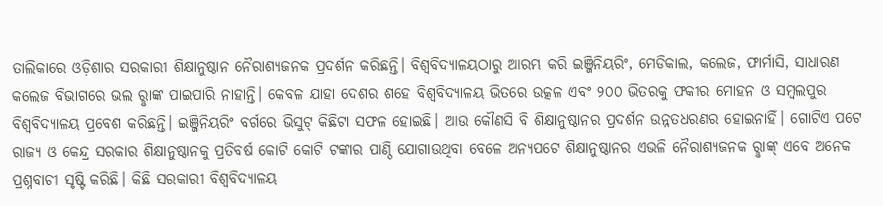ତାଲିକାରେ ଓଡ଼ିଶାର ସରକାରୀ ଶିକ୍ଷାନୁଷ୍ଠାନ ନୈରାଶ୍ୟଜନକ ପ୍ରଦର୍ଶନ କରିଛନ୍ତି। ବିଶ୍ବବିଦ୍ୟାଳୟଠାରୁ ଆରମ୍ଭ କରି ଇଞ୍ଜିନିୟରିଂ, ମେଡିକାଲ, କଲେଜ, ଫାର୍ମାସି, ସାଧାରଣ କଲେଜ ବିଭାଗରେ ଭଲ ରୢାଙ୍କ ପାଇପାରି ନାହାନ୍ତି। କେବଳ ଯାହା ଦେଶର ଶହେ ବିଶ୍ବବିଦ୍ୟାଳୟ ଭିତରେ ଉତ୍କଳ ଏବଂ ୨୦୦ ଭିତରକୁ ଫକୀର ମୋହନ ଓ ସମ୍ବଲପୁର ବିଶ୍ବବିଦ୍ୟାଳୟ ପ୍ରବେଶ କରିଛନ୍ତି। ଇଞ୍ଜିନିୟରିଂ ବର୍ଗରେ ଭିସୁଟ୍‌ କିଛିଟା ସଫଳ ହୋଇଛି। ଆଉ କୌଣସି ବି ଶିକ୍ଷାନୁଷ୍ଠାନର ପ୍ରଦର୍ଶନ ଉନ୍ନତଧରଣର ହୋଇନାହିଁ। ଗୋଟିଏ ପଟେ ରାଜ୍ୟ ଓ କେନ୍ଦ୍ର ସରକାର ଶିକ୍ଷାନୁଷ୍ଠାନକୁ ପ୍ରତିବର୍ଷ କୋଟି କୋଟି ଟଙ୍କାର ପାଣ୍ଠି ଯୋଗାଉଥିବା ବେଳେ ଅନ୍ୟପଟେ ଶିକ୍ଷାନୁଷ୍ଠାନର ଏଭଳି ନୈରାଶ୍ୟଜନକ ରୢାଙ୍କ୍‌ ଏବେ ଅନେକ ପ୍ରଶ୍ନବାଚୀ ସୃଷ୍ଟି କରିଛି। କିଛି ସରକାରୀ ବିଶ୍ବବିଦ୍ୟାଳୟ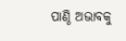ପାଣ୍ଠି ଅଭାବକୁ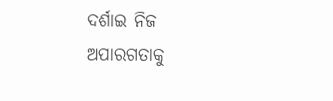ଦର୍ଶାଇ ନିଜ ଅପାରଗତାକୁ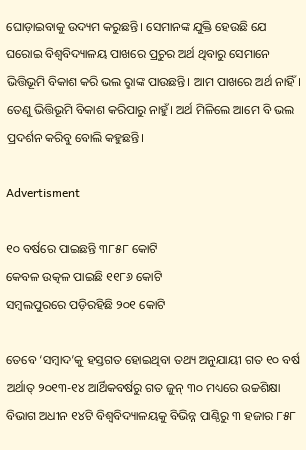ଘୋଡ଼ାଇବାକୁ ଉଦ୍ୟମ କରୁଛନ୍ତି। ସେମାନଙ୍କ ଯୁକ୍ତି ହେଉଛି ଯେ ଘରୋଇ ବିଶ୍ବବିଦ୍ୟାଳୟ ପାଖରେ ପ୍ରଚୁର ଅର୍ଥ ଥିବାରୁ ସେମାନେ ଭିତ୍ତିଭୂମି ବିକାଶ କରି ଭଲ ରୢାଙ୍କ ପାଉଛନ୍ତି। ଆମ ପାଖରେ ଅର୍ଥ ନାହିଁ। ତେଣୁ ଭିତ୍ତିଭୂମି ବିକାଶ କରିପାରୁ ନାହୁଁ। ଅର୍ଥ ମିଳିଲେ ଆମେ ବି ଭଲ ପ୍ରଦର୍ଶନ କରିବୁ ବୋଲି କହୁଛନ୍ତି।

Advertisment

୧୦ ବର୍ଷରେ ପାଇଛନ୍ତି ୩୮୫୮ କୋଟି
କେବଳ ଉତ୍କଳ ପାଇଛି ୧୧୮୬ କୋଟି
ସମ୍ବଲପୁରରେ ପଡ଼ିରହିଛି ୨୦୧ କୋଟି

ତେବେ ‘ସମ୍ବାଦ’କୁ ହସ୍ତଗତ ହୋଇଥିବା ତଥ୍ୟ ଅନୁଯାୟୀ ଗତ ୧୦ ବର୍ଷ ଅର୍ଥାତ୍‌ ୨୦୧୩-୧୪ ଆର୍ଥିକବର୍ଷରୁ ଗତ ଜୁନ୍‌ ୩୦ ମଧ୍ୟରେ ଉଚ୍ଚଶିକ୍ଷା ବିଭାଗ ଅଧୀନ ୧୪ଟି ବିଶ୍ବବିଦ୍ୟାଳୟକୁ ବିଭିନ୍ନ ପାଣ୍ଠିରୁ ୩ ହଜାର ୮୫୮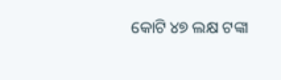କୋଟି ୪୭ ଲକ୍ଷ ଟଙ୍କା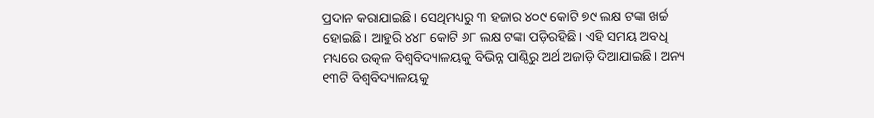ପ୍ରଦାନ କରାଯାଇଛି। ସେଥିମଧ୍ୟରୁ ୩ ହଜାର ୪୦୯ କୋଟି ୭୯ ଲକ୍ଷ ଟଙ୍କା ଖର୍ଚ୍ଚ ହୋଇଛି। ଆହୁରି ୪୪୮ କୋଟି ୬୮ ଲକ୍ଷ ଟଙ୍କା ପଡ଼ିରହିଛି। ଏହି ସମୟ ଅବଧି ମଧ୍ୟରେ ଉତ୍କଳ ବିଶ୍ବବିଦ୍ୟାଳୟକୁ ବିଭିନ୍ନ ପାଣ୍ଠିରୁ ଅର୍ଥ ଅଜାଡ଼ି ଦିଆଯାଇଛି। ଅନ୍ୟ ୧୩ଟି ବିଶ୍ବବିଦ୍ୟାଳୟକୁ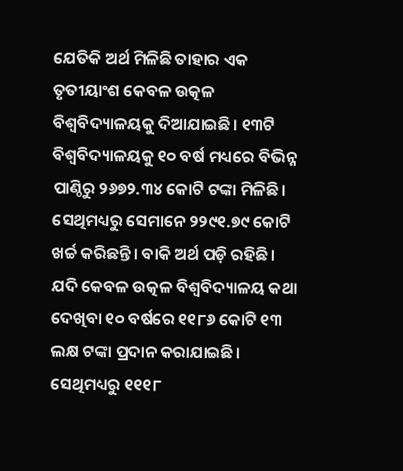ଯେତିକି ଅର୍ଥ ମିଳିଛି ତାହାର ଏକ ତୃତୀୟାଂଶ କେବଳ ଉତ୍କଳ ବିଶ୍ବବିଦ୍ୟାଳୟକୁ ଦିଆଯାଇଛି। ୧୩ଟି ବିଶ୍ବବିଦ୍ୟାଳୟକୁ ୧୦ ବର୍ଷ ମଧ୍ୟରେ ବିଭିନ୍ନ ପାଣ୍ଠିରୁ ୨୬୭୨.୩୪ କୋଟି ଟଙ୍କା ମିଳିଛି। ସେଥିମଧ୍ୟରୁ ସେମାନେ ୨୨୯୧.୭୯ କୋଟି ଖର୍ଚ୍ଚ କରିଛନ୍ତି। ବାକି ଅର୍ଥ ପଡ଼ି ରହିଛି। ଯଦି କେବଳ ଉତ୍କଳ ବିଶ୍ବବିଦ୍ୟାଳୟ କଥା ଦେଖିବା ୧୦ ବର୍ଷରେ ୧୧୮୬ କୋଟି ୧୩ ଲକ୍ଷ ଟଙ୍କା ପ୍ରଦାନ କରାଯାଇଛି। ସେଥିମଧ୍ୟରୁ ୧୧୧୮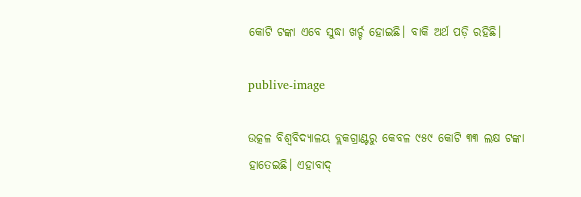କୋଟି ଟଙ୍କା ଏବେ ସୁଦ୍ଧା ଖର୍ଚ୍ଚ ହୋଇଛି। ବାକି ଅର୍ଥ ପଡ଼ି ରହିଛି।

publive-image

ଉତ୍କଳ ବିଶ୍ବବିଦ୍ୟାଳୟ ବ୍ଲକଗ୍ରାଣ୍ଟରୁ କେବଳ ୯୫୯ କୋଟି ୩୩ ଲକ୍ଷ ଟଙ୍କା ହାତେଇଛି। ଏହାବାଦ୍‌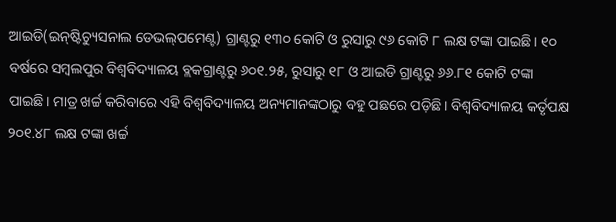ଆଇଡି(ଇନ୍‌ଷ୍ଟିଚ୍ୟୁସନାଲ ଡେଭଲ୍‌ପମେଣ୍ଟ) ଗ୍ରାଣ୍ଟରୁ ୧୩୦ କୋଟି ଓ ରୁସାରୁ ୯୬ କୋଟି ୮ ଲକ୍ଷ ଟଙ୍କା ପାଇଛି। ୧୦ ବର୍ଷରେ ସମ୍ବଲପୁର ବିଶ୍ବବିଦ୍ୟାଳୟ ବ୍ଲକଗ୍ରାଣ୍ଟରୁ ୬୦୧.୨୫, ରୁସାରୁ ୧୮ ଓ ଆଇଡି ଗ୍ରାଣ୍ଟରୁ ୬୬.୮୧ କୋଟି ଟଙ୍କା ପାଇଛି। ମାତ୍ର ଖର୍ଚ୍ଚ କରିବାରେ ଏହି ବିଶ୍ବବିଦ୍ୟାଳୟ ଅନ୍ୟମାନଙ୍କଠାରୁ ବହୁ ପଛରେ ପଡ଼ିଛି। ବିଶ୍ବବିଦ୍ୟାଳୟ କର୍ତୃପକ୍ଷ ୨୦୧.୪୮ ଲକ୍ଷ ଟଙ୍କା ଖର୍ଚ୍ଚ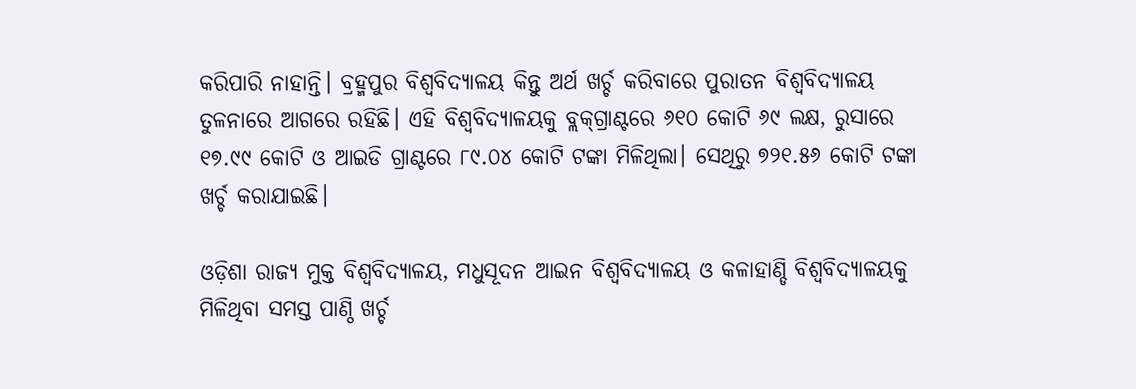କରିପାରି ନାହାନ୍ତି। ବ୍ରହ୍ମପୁର ବିଶ୍ବବିଦ୍ୟାଳୟ କିନ୍ତୁ ଅର୍ଥ ଖର୍ଚ୍ଚ କରିବାରେ ପୁରାତନ ବିଶ୍ବବିଦ୍ୟାଳୟ ତୁଳନାରେ ଆଗରେ ରହିଛି। ଏହି ବିଶ୍ବବିଦ୍ୟାଳୟକୁ ବ୍ଲକ୍‌ଗ୍ରାଣ୍ଟରେ ୬୧୦ କୋଟି ୬୯ ଲକ୍ଷ, ରୁସାରେ ୧୭.୯୯ କୋଟି ଓ ଆଇଡି ଗ୍ରାଣ୍ଟରେ ୮୯.୦୪ କୋଟି ଟଙ୍କା ମିଳିଥିଲା। ସେଥିରୁ ୭୨୧.୫୬ କୋଟି ଟଙ୍କା ଖର୍ଚ୍ଚ କରାଯାଇଛି।

ଓଡ଼ିଶା ରାଜ୍ୟ ମୁକ୍ତ ବିଶ୍ବବିଦ୍ୟାଳୟ, ମଧୁସୂଦନ ଆଇନ ବିଶ୍ବବିଦ୍ୟାଳୟ ଓ କଳାହାଣ୍ଡି ବିଶ୍ବବିଦ୍ୟାଳୟକୁ ମିଳିଥିବା ସମସ୍ତ ପାଣ୍ଠି ଖର୍ଚ୍ଚ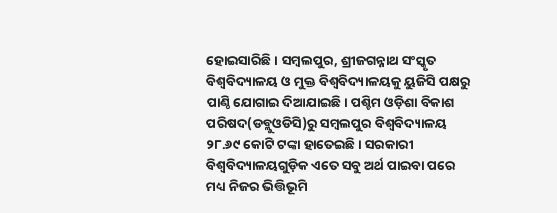ହୋଇସାରିଛି। ସମ୍ବଲପୁର, ଶ୍ରୀଜଗନ୍ନାଥ ସଂସ୍କୃତ ବିଶ୍ବବିଦ୍ୟାଳୟ ଓ ମୁକ୍ତ ବିଶ୍ବବିଦ୍ୟାଳୟକୁ ୟୁଜିସି ପକ୍ଷରୁ ପାଣ୍ଠି ଯୋଗାଇ ଦିଆଯାଇଛି। ପଶ୍ଚିମ ଓଡ଼ିଶା ବିକାଶ ପରିଷଦ(ଡବ୍ଲୁଓଡିସି)ରୁ ସମ୍ବଲପୁର ବିଶ୍ବବିଦ୍ୟାଳୟ ୨୮.୬୯ କୋଟି ଟଙ୍କା ହାତେଇଛି। ସରକାରୀ ବିଶ୍ବବିଦ୍ୟାଳୟଗୁଡ଼ିକ ଏତେ ସବୁ ଅର୍ଥ ପାଇବା ପରେ ମଧ୍ୟ ନିଜର ଭିତ୍ତିଭୂମି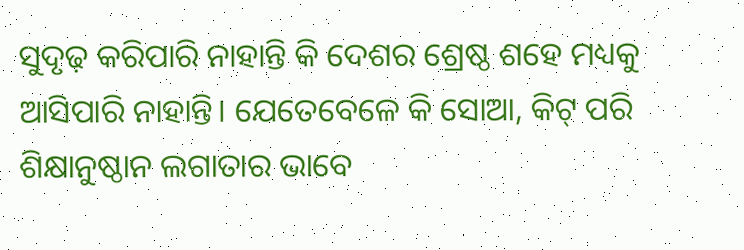ସୁଦୃଢ଼ କରିପାରି ନାହାନ୍ତି କି ଦେଶର ଶ୍ରେଷ୍ଠ ଶହେ ମଧ୍ୟକୁ ଆସିପାରି ନାହାନ୍ତି। ଯେତେବେଳେ କି ସୋଆ, କିଟ୍‌ ପରି ଶିକ୍ଷାନୁଷ୍ଠାନ ଲଗାତାର ଭାବେ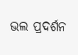ଭଲ ପ୍ରଦର୍ଶନ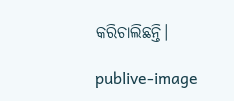କରିଚାଲିଛନ୍ତି।

publive-image